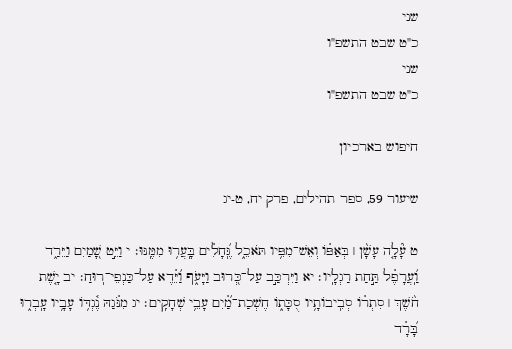שני
כ"ט שבט התשפ"ו
שני
כ"ט שבט התשפ"ו

חיפוש בארכיון

שיעור 59, ספר תהילים, פרק יח, ט-יג

ט עָ֘לָ֤ה עָשָׁ֨ן ׀ בְּאַפּ֗וֹ וְאֵשׁ־מִפִּ֥יו תֹּאכֵ֑ל גֶּֽ֝חָלִ֗ים בָּֽעֲר֥וּ מִמֶּֽנּוּ׃ י וַיֵּ֣ט שָׁ֭מַיִם וַיֵּרַ֑ד וַֽ֝עֲרָפֶ֗ל תַּ֣חַת רַגְלָֽיו׃ יא וַיִּרְכַּ֣ב עַל־כְּ֭רוּב וַיָּעֹ֑ף וַ֝יֵּ֗דֶא עַל־כַּנְפֵי־רֽוּחַ׃ יב יָ֤שֶׁת חֹ֨שֶׁךְ ׀ סִתְר֗וֹ סְבִֽיבוֹתָ֥יו סֻכָּת֑וֹ חֶשְׁכַת־מַ֗֝יִם עָבֵ֥י שְׁחָקִֽים׃ יג מִנֹּ֗גַהּ נֶ֫גְדּ֥וֹ עָבָ֥יו עָֽבְר֑וּ בָּ֝רָ֗ד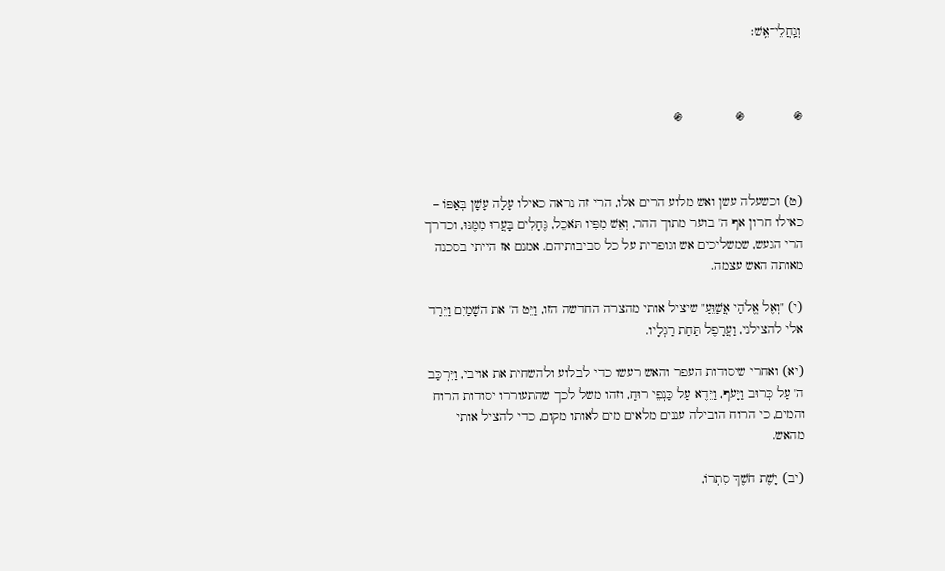וְגַֽחֲלֵי־אֵֽשׁ׃



֍             ֍              ֍



(ט) וכשעלה עשן ואש מלוע הרים אלו, הרי זה נראה כאילו עָלָה עָשָׁן בְּאַפּוֹ – כאילו חרון אף ה' בוער מתוך ההר, וְאֵשׁ מִפִּיו תֹּאכֵל, גֶּחָלִים בָּעֲרוּ מִמֶּנּוּ, וכדרך הרי הגעש, שמשליכים אש וגופרית על כל סביבותיהם. אמנם אז הייתי בסכנה מאותה האש עצמה.

(י) "וְאֶל אֱלֹהַי אֲשַׁוֵּעַ" שיציל אותי מהצרה החדשה הזו, וַיֵּט ה' את השָׁמַיִם וַיֵּרַד אלי להצילני, וַעֲרָפֶל תַּחַת רַגְלָיו.

(יא) ואחרי שיסודות העפר והאש רעשו כדי לבלוע ולהשחית את אויבי, וַיִּרְכַּב ה' עַל כְּרוּב וַיָּעֹף, וַיֵּדֶא עַל כַּנְפֵי רוּחַ, וזהו משל לכך שהתעוררו יסודות הרוח והמים, כי הרוח הובילה עננים מלאים מים לאותו מקום, כדי להציל אותי מהאש.

(יב) יָשֶׁת חֹשֶׁךְ סִתְרוֹ,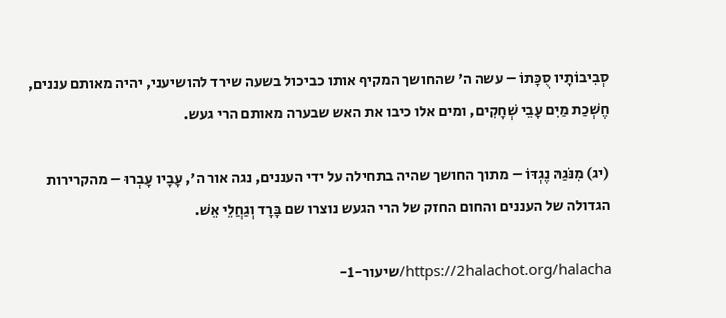סְבִיבוֹתָיו סֻכָּתוֹ – עשה ה' שהחושך המקיף אותו כביכול בשעה שירד להושיעני, יהיה מאותם עננים, חֶשְׁכַת מַיִם עָבֵי שְׁחָקִים, ומים אלו כיבו את האש שבערה מאותם הרי געש.

(יג) מִנֹּגַהּ נֶגְדּוֹ – מתוך החושך שהיה בתחילה על ידי העננים, נגה אור ה', עָבָיו עָבְרוּ – מהקרירות הגדולה של העננים והחום החזק של הרי הגעש נוצרו שם בָּרָד וְגַחֲלֵי אֵשׁ.

https://2halachot.org/halacha/שיעור-1-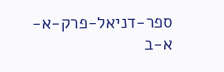ספר-דניאל-פרק-א-א-ב